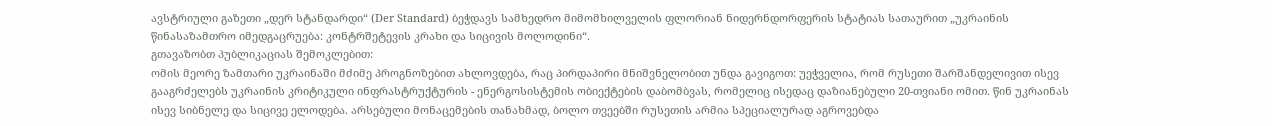ავსტრიული გაზეთი „დერ სტანდარდი“ (Der Standard) ბეჭდავს სამხედრო მიმომხილველის ფლორიან ნიდერნდორფერის სტატიას სათაურით „უკრაინის წინასაზამთრო იმედგაცრუება: კონტრშეტევის კრახი და სიცივის მოლოდინი“.
გთავაზობთ პუბლიკაციას შემოკლებით:
ომის მეორე ზამთარი უკრაინაში მძიმე პროგნოზებით ახლოვდება, რაც პირდაპირი მნიშვნელობით უნდა გავიგოთ: უეჭველია, რომ რუსეთი შარშანდელივით ისევ გააგრძელებს უკრაინის კრიტიკული ინფრასტრუქტურის - ენერგოსისტემის ობიექტების დაბომბვას, რომელიც ისედაც დაზიანებული 20-თვიანი ომით. წინ უკრაინას ისევ სიბნელე და სიცივე ელოდება. არსებული მონაცემების თანახმად, ბოლო თვეებში რუსეთის არმია სპეციალურად აგროვებდა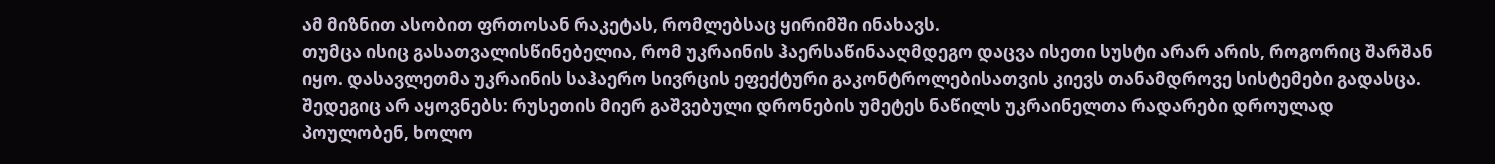ამ მიზნით ასობით ფრთოსან რაკეტას, რომლებსაც ყირიმში ინახავს.
თუმცა ისიც გასათვალისწინებელია, რომ უკრაინის ჰაერსაწინააღმდეგო დაცვა ისეთი სუსტი არარ არის, როგორიც შარშან იყო. დასავლეთმა უკრაინის საჰაერო სივრცის ეფექტური გაკონტროლებისათვის კიევს თანამდროვე სისტემები გადასცა. შედეგიც არ აყოვნებს: რუსეთის მიერ გაშვებული დრონების უმეტეს ნაწილს უკრაინელთა რადარები დროულად პოულობენ, ხოლო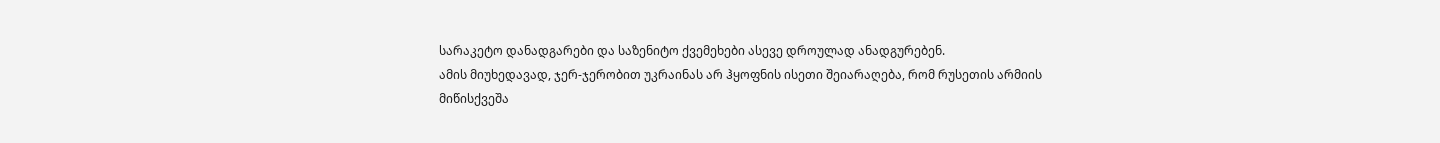სარაკეტო დანადგარები და საზენიტო ქვემეხები ასევე დროულად ანადგურებენ.
ამის მიუხედავად, ჯერ-ჯერობით უკრაინას არ ჰყოფნის ისეთი შეიარაღება, რომ რუსეთის არმიის მიწისქვეშა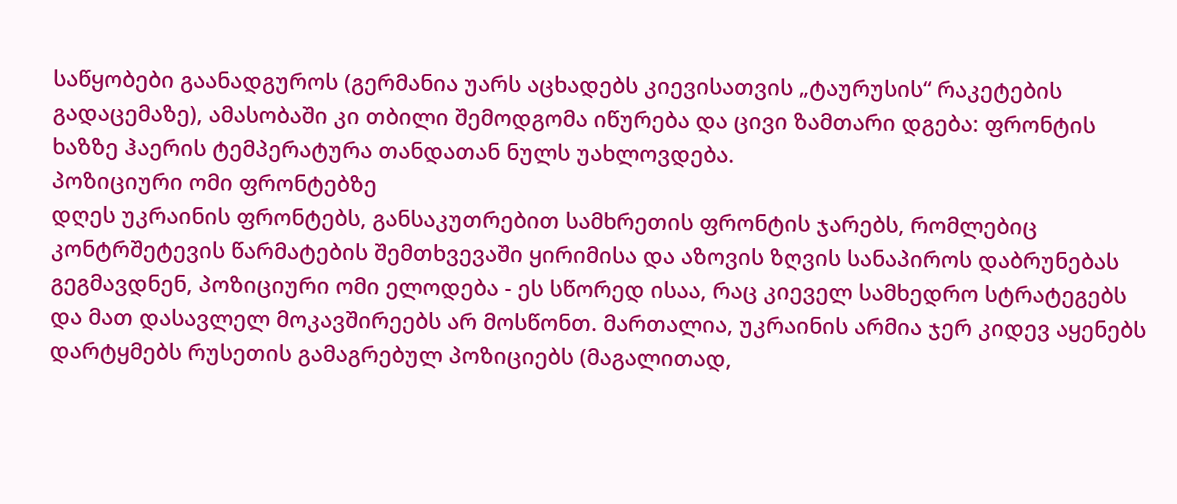საწყობები გაანადგუროს (გერმანია უარს აცხადებს კიევისათვის „ტაურუსის“ რაკეტების გადაცემაზე), ამასობაში კი თბილი შემოდგომა იწურება და ცივი ზამთარი დგება: ფრონტის ხაზზე ჰაერის ტემპერატურა თანდათან ნულს უახლოვდება.
პოზიციური ომი ფრონტებზე
დღეს უკრაინის ფრონტებს, განსაკუთრებით სამხრეთის ფრონტის ჯარებს, რომლებიც კონტრშეტევის წარმატების შემთხვევაში ყირიმისა და აზოვის ზღვის სანაპიროს დაბრუნებას გეგმავდნენ, პოზიციური ომი ელოდება - ეს სწორედ ისაა, რაც კიეველ სამხედრო სტრატეგებს და მათ დასავლელ მოკავშირეებს არ მოსწონთ. მართალია, უკრაინის არმია ჯერ კიდევ აყენებს დარტყმებს რუსეთის გამაგრებულ პოზიციებს (მაგალითად,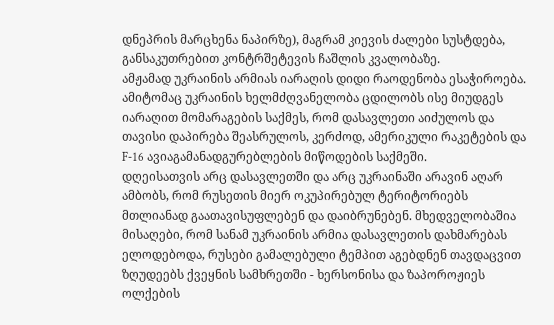დნეპრის მარცხენა ნაპირზე), მაგრამ კიევის ძალები სუსტდება, განსაკუთრებით კონტრშეტევის ჩაშლის კვალობაზე.
ამჟამად უკრაინის არმიას იარაღის დიდი რაოდენობა ესაჭიროება. ამიტომაც უკრაინის ხელმძღვანელობა ცდილობს ისე მიუდგეს იარაღით მომარაგების საქმეს, რომ დასავლეთი აიძულოს და თავისი დაპირება შეასრულოს, კერძოდ, ამერიკული რაკეტების და F-16 ავიაგამანადგურებლების მიწოდების საქმეში.
დღეისათვის არც დასავლეთში და არც უკრაინაში არავინ აღარ ამბობს, რომ რუსეთის მიერ ოკუპირებულ ტერიტორიებს მთლიანად გაათავისუფლებენ და დაიბრუნებენ. მხედველობაშია მისაღები, რომ სანამ უკრაინის არმია დასავლეთის დახმარებას ელოდებოდა, რუსები გამალებული ტემპით აგებდნენ თავდაცვით ზღუდეებს ქვეყნის სამხრეთში - ხერსონისა და ზაპოროჟიეს ოლქების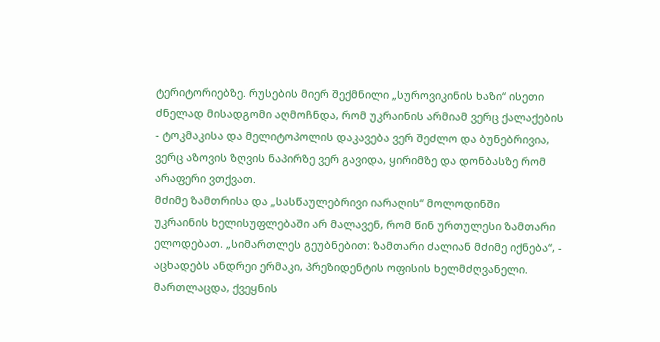ტერიტორიებზე. რუსების მიერ შექმნილი „სუროვიკინის ხაზი“ ისეთი ძნელად მისადგომი აღმოჩნდა, რომ უკრაინის არმიამ ვერც ქალაქების - ტოკმაკისა და მელიტოპოლის დაკავება ვერ შეძლო და ბუნებრივია, ვერც აზოვის ზღვის ნაპირზე ვერ გავიდა, ყირიმზე და დონბასზე რომ არაფერი ვთქვათ.
მძიმე ზამთრისა და „სასწაულებრივი იარაღის“ მოლოდინში
უკრაინის ხელისუფლებაში არ მალავენ, რომ წინ ურთულესი ზამთარი ელოდებათ. „სიმართლეს გეუბნებით: ზამთარი ძალიან მძიმე იქნება“, - აცხადებს ანდრეი ერმაკი, პრეზიდენტის ოფისის ხელმძღვანელი. მართლაცდა, ქვეყნის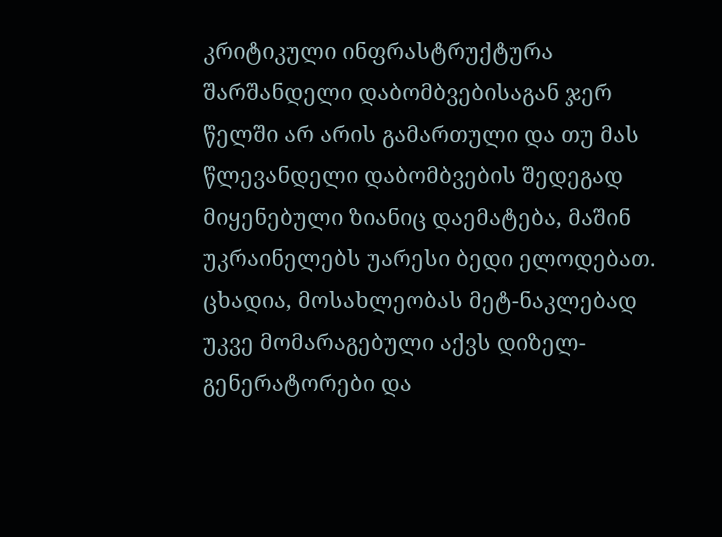კრიტიკული ინფრასტრუქტურა შარშანდელი დაბომბვებისაგან ჯერ წელში არ არის გამართული და თუ მას წლევანდელი დაბომბვების შედეგად მიყენებული ზიანიც დაემატება, მაშინ უკრაინელებს უარესი ბედი ელოდებათ.
ცხადია, მოსახლეობას მეტ-ნაკლებად უკვე მომარაგებული აქვს დიზელ-გენერატორები და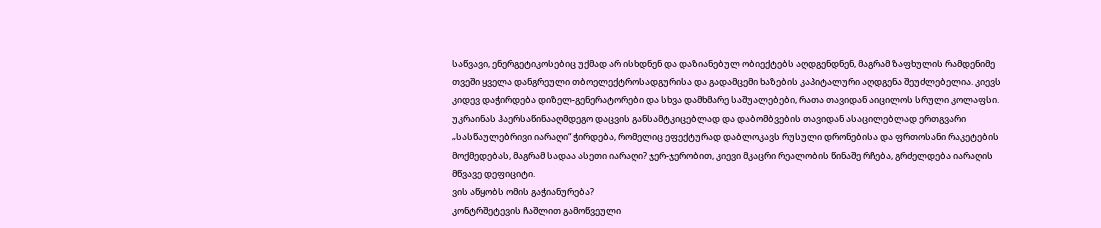საწვავი, ენერგეტიკოსებიც უქმად არ ისხდნენ და დაზიანებულ ობიექტებს აღდგენდნენ, მაგრამ ზაფხულის რამდენიმე თვეში ყველა დანგრეული თბოელექტროსადგურისა და გადამცემი ხაზების კაპიტალური აღდგენა შეუძლებელია. კიევს კიდევ დაჭირდება დიზელ-გენერატორები და სხვა დამხმარე საშუალებები, რათა თავიდან აიცილოს სრული კოლაფსი.
უკრაინას ჰაერსაწინააღმდეგო დაცვის განსამტკიცებლად და დაბომბვების თავიდან ასაცილებლად ერთგვარი „სასწაულებრივი იარაღი“ ჭირდება, რომელიც ეფექტურად დაბლოკავს რუსული დრონებისა და ფრთოსანი რაკეტების მოქმედებას, მაგრამ სადაა ასეთი იარაღი? ჯერ-ჯერობით, კიევი მკაცრი რეალობის წინაშე რჩება, გრძელდება იარაღის მწვავე დეფიციტი.
ვის აწყობს ომის გაჭიანურება?
კონტრშეტევის ჩაშლით გამოწვეული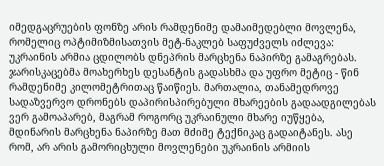იმედგაცრუების ფონზე არის რამდენიმე დამაიმედებლი მოვლენა, რომელიც ოპტიმიზმისათვის მეტ-ნაკლებ საფუძველს იძლევა: უკრაინის არმია ცდილობს დნეპრის მარცხენა ნაპირზე გამაგრებას. ჯარისკაცებმა მოახერხეს დესანტის გადასხმა და უფრო მეტიც - წინ რამდენიმე კილომეტრითაც წაიწიეს. მართალია, თანამედროვე სადაზვერვო დრონებს დაპირისპირებული მხარეების გადაადგილებას ვერ გამოაპარებ, მაგრამ როგორც უკრაინული მხარე იუწყება, მდინარის მარცხენა ნაპირზე მათ მძიმე ტექნიკაც გადაიტანეს. ასე რომ, არ არის გამორიცხული მოვლენები უკრაინის არმიის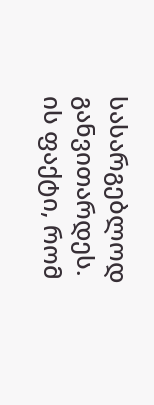სასარგებლოდ განვითარდეს.
ის ფაქტი, რომ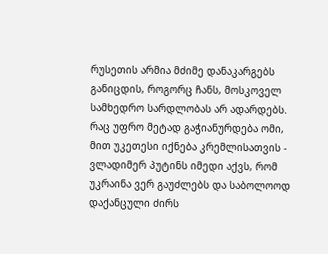რუსეთის არმია მძიმე დანაკარგებს განიცდის, როგორც ჩანს, მოსკოველ სამხედრო სარდლობას არ ადარდებს. რაც უფრო მეტად გაჭიანურდება ომი, მით უკეთესი იქნება კრემლისათვის - ვლადიმერ პუტინს იმედი აქვს, რომ უკრაინა ვერ გაუძლებს და საბოლოოდ დაქანცული ძირს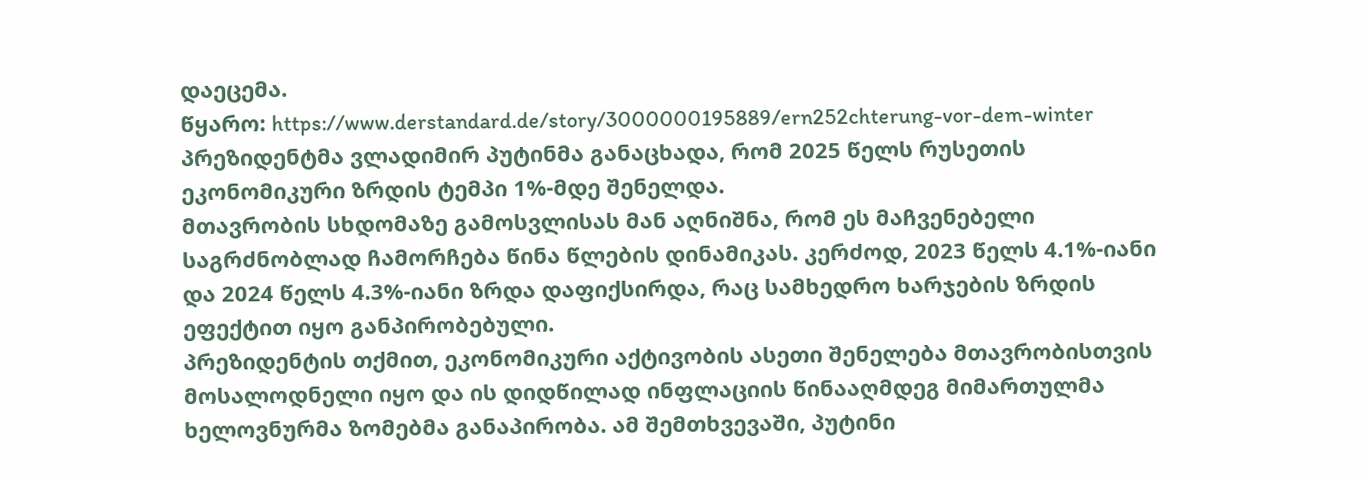დაეცემა.
წყარო: https://www.derstandard.de/story/3000000195889/ern252chterung-vor-dem-winter
პრეზიდენტმა ვლადიმირ პუტინმა განაცხადა, რომ 2025 წელს რუსეთის ეკონომიკური ზრდის ტემპი 1%-მდე შენელდა.
მთავრობის სხდომაზე გამოსვლისას მან აღნიშნა, რომ ეს მაჩვენებელი საგრძნობლად ჩამორჩება წინა წლების დინამიკას. კერძოდ, 2023 წელს 4.1%-იანი და 2024 წელს 4.3%-იანი ზრდა დაფიქსირდა, რაც სამხედრო ხარჯების ზრდის ეფექტით იყო განპირობებული.
პრეზიდენტის თქმით, ეკონომიკური აქტივობის ასეთი შენელება მთავრობისთვის მოსალოდნელი იყო და ის დიდწილად ინფლაციის წინააღმდეგ მიმართულმა ხელოვნურმა ზომებმა განაპირობა. ამ შემთხვევაში, პუტინი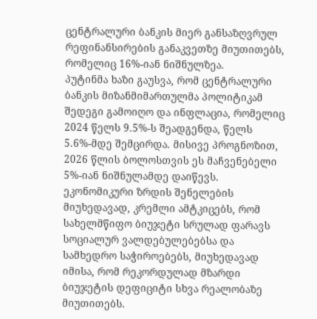ცენტრალური ბანკის მიერ განსაზღვრულ რეფინანსირების განაკვეთზე მიუთითებს, რომელიც 16%-იან ნიშნულზეა.
პუტინმა ხაზი გაუსვა, რომ ცენტრალური ბანკის მიზანმიმართულმა პოლიტიკამ შედეგი გამოიღო და ინფლაცია, რომელიც 2024 წელს 9.5%-ს შეადგენდა, წელს 5.6%-მდე შემცირდა. მისივე პროგნოზით, 2026 წლის ბოლოსთვის ეს მაჩვენებელი 5%-იან ნიშნულამდე დაიწევს.
ეკონომიკური ზრდის შენელების მიუხედავად, კრემლი ამტკიცებს, რომ სახელმწიფო ბიუჯეტი სრულად ფარავს სოციალურ ვალდებულებებსა და სამხედრო საჭიროებებს, მიუხედავად იმისა, რომ რეკორდულად მზარდი ბიუჯეტის დეფიციტი სხვა რეალობაზე მიუთითებს.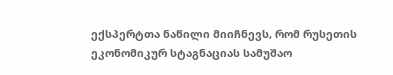ექსპერტთა ნაწილი მიიჩნევს, რომ რუსეთის ეკონომიკურ სტაგნაციას სამუშაო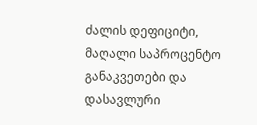ძალის დეფიციტი, მაღალი საპროცენტო განაკვეთები და დასავლური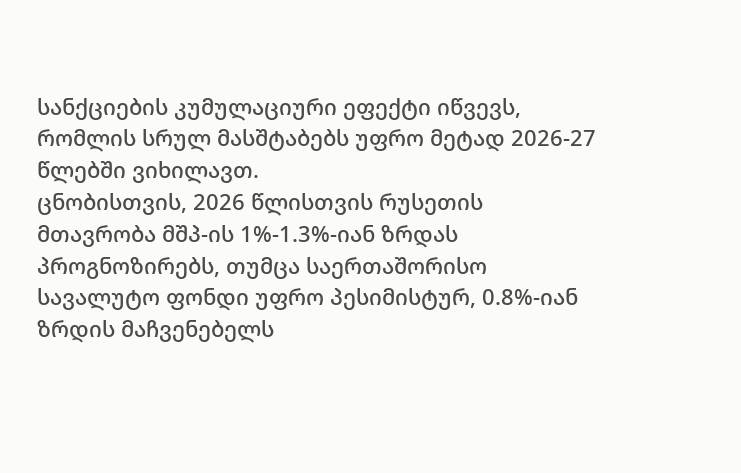სანქციების კუმულაციური ეფექტი იწვევს, რომლის სრულ მასშტაბებს უფრო მეტად 2026-27 წლებში ვიხილავთ.
ცნობისთვის, 2026 წლისთვის რუსეთის მთავრობა მშპ-ის 1%-1.3%-იან ზრდას პროგნოზირებს, თუმცა საერთაშორისო სავალუტო ფონდი უფრო პესიმისტურ, 0.8%-იან ზრდის მაჩვენებელს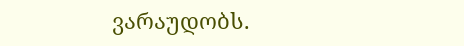ვარაუდობს.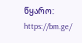წყარო: https://bm.ge/